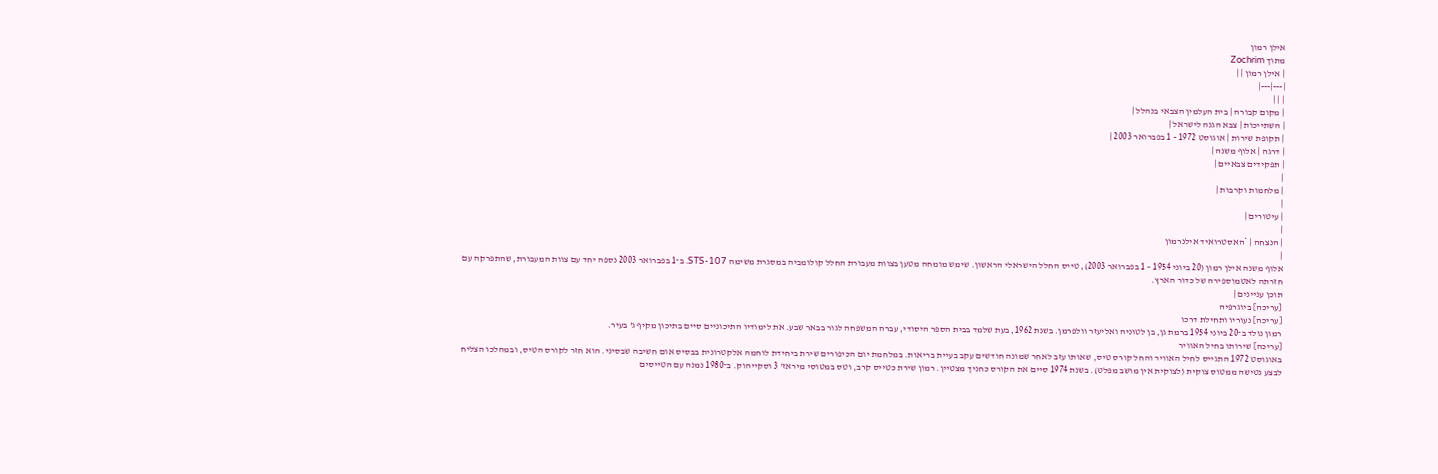אילן רמון
מתוך Zochrim
| אילן רמון | |
|---|---|
| | |
| מקום קבורה | בית העלמין הצבאי בנהלל |
| השתייכות | צבא הגנה לישראל |
| תקופת שירות | אוגוסט 1972 - 1 בפברואר 2003 |
| דרגה | אלוף משנה |
| תפקידים צבאיים |
|
| מלחמות וקרבות |
|
| עיטורים |
|
| הנצחה | *האסטרואיד אילנרמון
|
אלוף משנה אילן רמון (20 ביוני 1954 – 1 בפברואר 2003), טייס החלל הישראלי הראשון. שימש מומחה מטען בצוות מעבורת החלל קולומביה במסגרת משימה STS-107. ב־1 בפברואר 2003 נספה יחד עם צוות המעבורת, שהתפרקה עם חזרתה לאטמוספירה של כדור הארץ.
תוכן עניינים |
[עריכה] ביוגרפיה
[עריכה] נעוריו ותחילת דרכו
רמון נולד ב־20 ביוני 1954 ברמת גן, בן לטוניה ואליעזר וולפרמן. בשנת 1962, בעת שלמד בבית הספר היסודי, עברה המשפחה לגור בבאר שבע. את לימודיו התיכוניים סיים בתיכון מקיף ג' בעיר.
[עריכה] שירותו בחיל האוויר
באוגוסט 1972 התגייס לחיל האוויר והחל קורס טיס, שאותו עזב לאחר שמונה חודשים עקב בעיית בריאות. במלחמת יום הכיפורים שירת ביחידת לוחמה אלקטרונית בבסיס אום חשיבה שבסיני. הוא חזר לקורס הטיס, ובמהלכו הצליח לבצע נטישה ממטוס צוקית (לצוקית אין מושב מפלט). בשנת 1974 סיים את הקורס כחניך מצטיין. רמון שירת כטייס קרב, וטס במטוסי מיראז' 3 וסקייהוק. ב־1980 נמנה עם הטייסים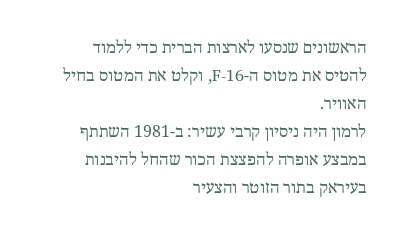הראשונים שנסעו לארצות הברית כדי ללמוד להטיס את מטוס ה-F-16, וקלט את המטוס בחיל האוויר.
לרמון היה ניסיון קרבי עשיר: ב-1981 השתתף במבצע אופרה להפצצת הכור שהחל להיבנות בעיראק בתור הזוטר והצעיר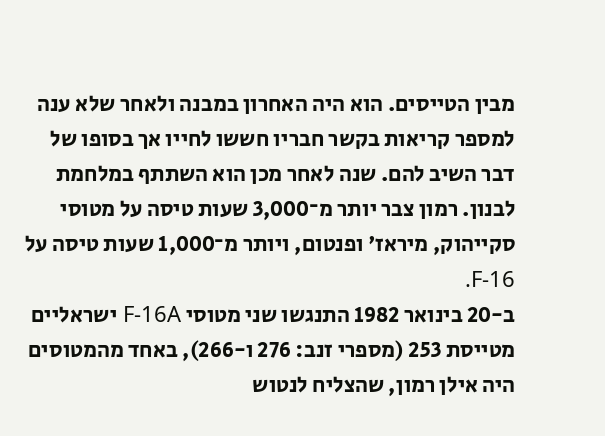מבין הטייסים. הוא היה האחרון במבנה ולאחר שלא ענה למספר קריאות בקשר חבריו חששו לחייו אך בסופו של דבר השיב להם. שנה לאחר מכן הוא השתתף במלחמת לבנון. רמון צבר יותר מ־3,000 שעות טיסה על מטוסי סקייהוק, מיראז' ופנטום, ויותר מ־1,000 שעות טיסה על F-16.
ב-20 בינואר 1982 התנגשו שני מטוסי F-16A ישראליים מטייסת 253 (מספרי זנב: 276 ו-266), באחד מהמטוסים היה אילן רמון, שהצליח לנטוש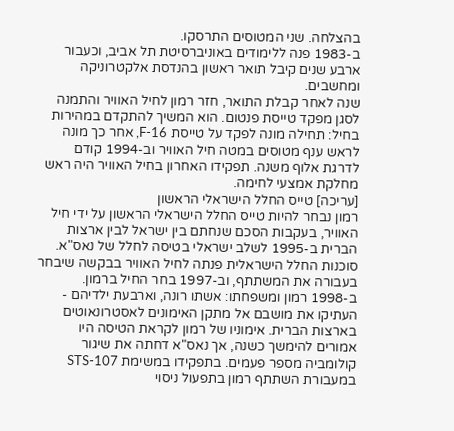בהצלחה. שני המטוסים התרסקו.
ב-1983 פנה ללימודים באוניברסיטת תל אביב, וכעבור ארבע שנים קיבל תואר ראשון בהנדסת אלקטרוניקה ומחשבים.
שנה לאחר קבלת התואר, חזר רמון לחיל האוויר והתמנה לסגן מפקד טייסת פנטום. הוא המשיך להתקדם במהירות בחיל: תחילה מונה לפקד על טייסת F-16, אחר כך מונה לראש ענף מטוסים במטה חיל האוויר וב-1994 קודם לדרגת אלוף משנה. תפקידו האחרון בחיל האוויר היה ראש מחלקת אמצעי לחימה.
[עריכה] טייס החלל הישראלי הראשון
רמון נבחר להיות טייס החלל הישראלי הראשון על ידי חיל האוויר, בעקבות הסכם שנחתם בין ישראל לבין ארצות הברית ב-1995 לשלב ישראלי בטיסה לחלל של נאס"א. סוכנות החלל הישראלית פנתה לחיל האוויר בבקשה שיבחר בעבורה את המשתתף, וב-1997 בחר החיל ברמון. ב-1998 רמון ומשפחתו: אשתו רונה, וארבעת ילדיהם - העתיקו את מושבם אל מתקן האימונים לאסטרונאוטים בארצות הברית. אימוניו של רמון לקראת הטיסה היו אמורים להימשך כשנה, אך נאס"א דחתה את שיגור קולומביה מספר פעמים. בתפקידו במשימת STS-107 במעבורת השתתף רמון בתפעול ניסוי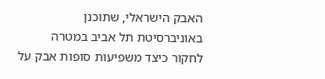האבק הישראלי, שתוכנן באוניברסיטת תל אביב במטרה לחקור כיצד משפיעות סופות אבק על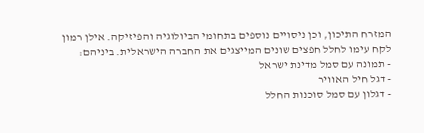המזרח התיכון, וכן ניסויים נוספים בתחומי הביולוגיה והפיזיקה. אילן רמון לקח עימו לחלל חפצים שונים המייצגים את החברה הישראלית. ביניהם:
- תמונה עם סמל מדינת ישראל
- דגל חיל האוויר
- דגלון עם סמל סוכנות החלל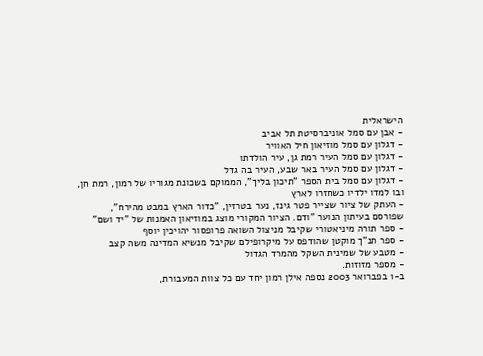הישראלית
- אבן עם סמל אוניברסיטת תל אביב
- דגלון עם סמל מוזיאון חיל האוויר
- דגלון עם סמל העיר רמת גן, עיר הולדתו
- דגלון עם סמל העיר באר שבע, העיר בה גדל
- דגלון עם סמל בית הספר "תיכון בליך", הממוקם בשכונת מגוריו של רמון, רמת חן, ובו למדו ילדיו כשחזרו לארץ
- העתק של ציור שצייר פטר גינז, נער בטרזין, "כדור הארץ במבט מהירח", שפורסם בעיתון הנוער "ודם. הציור המקורי מוצג במוזיאון האמנות של "יד ושם"
- ספר תורה מיניאטורי שקיבל מניצול השואה פרופסור יהויכין יוסף
- ספר תנ"ך מוקטן שהודפס על מיקרופילם שקיבל מנשיא המדינה משה קצב
- מטבע של שמינית השקל מהמרד הגדול
- מספר מזוזות.
ב-1 בפברואר 2003 נספה אילן רמון יחד עם כל צוות המעבורת,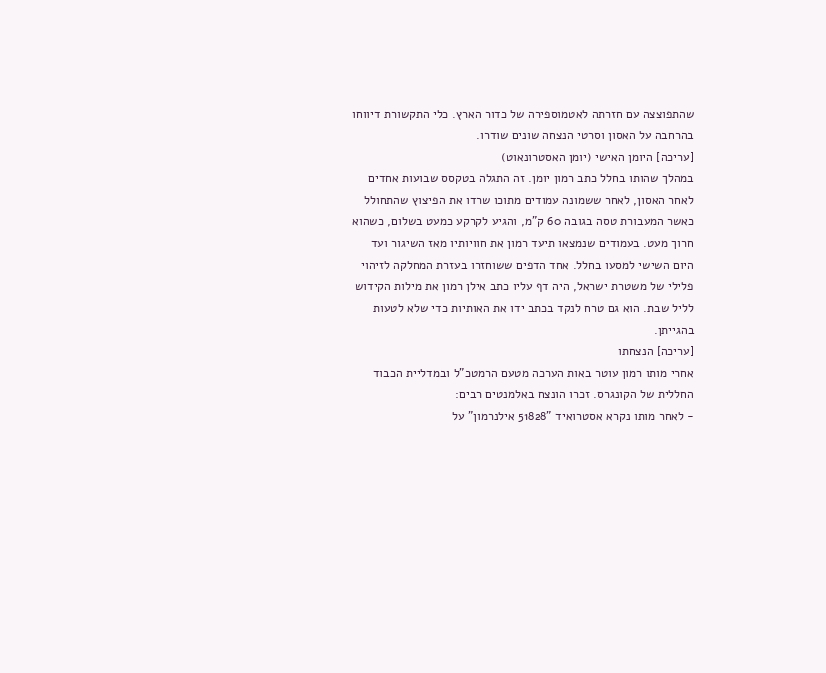שהתפוצצה עם חזרתה לאטמוספירה של כדור הארץ. כלי התקשורת דיווחו בהרחבה על האסון וסרטי הנצחה שונים שודרו.
[עריכה] היומן האישי (יומן האסטרונאוט)
במהלך שהותו בחלל כתב רמון יומן. זה התגלה בטקסס שבועות אחדים לאחר האסון, לאחר ששמונה עמודים מתוכו שרדו את הפיצוץ שהתחולל כאשר המעבורת טסה בגובה 60 ק"מ, והגיע לקרקע כמעט בשלום, כשהוא חרוך מעט. בעמודים שנמצאו תיעד רמון את חוויותיו מאז השיגור ועד היום השישי למסעו בחלל. אחד הדפים ששוחזרו בעזרת המחלקה לזיהוי פלילי של משטרת ישראל, היה דף עליו כתב אילן רמון את מילות הקידוש לליל שבת. הוא גם טרח לנקד בכתב ידו את האותיות כדי שלא לטעות בהגייתן.
[עריכה] הנצחתו
אחרי מותו רמון עוטר באות הערכה מטעם הרמטכ"ל ובמדליית הכבוד החללית של הקונגרס. זכרו הונצח באלמנטים רבים:
- לאחר מותו נקרא אסטרואיד "51828 אילנרמון" על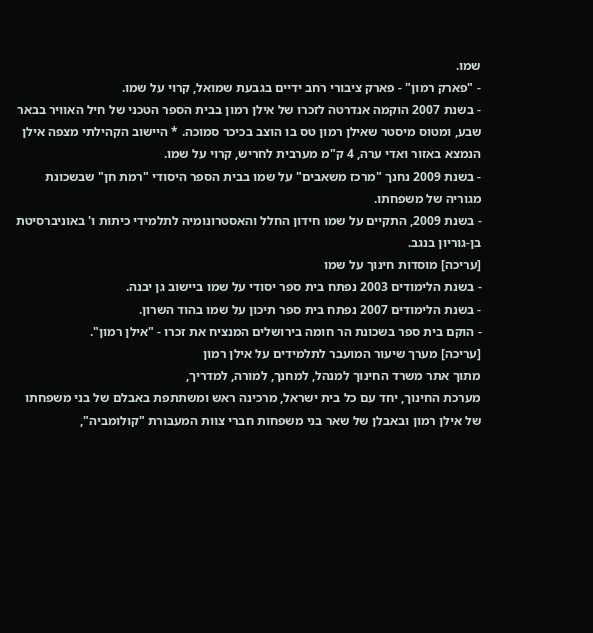שמו.
- "פארק רמון" - פארק ציבורי רחב ידיים בגבעת שמואל, קרוי על שמו.
- בשנת 2007 הוקמה אנדרטה לזכרו של אילן רמון בבית הספר הטכני של חיל האוויר בבאר שבע, ומטוס מיסטר שאילן רמון טס בו הוצב בכיכר סמוכה. * היישוב הקהילתי מצפה אילן הנמצא באזור ואדי ערה, 4 ק"מ מערבית לחריש, קרוי על שמו.
- בשנת 2009 נחנך "מרכז משאבים" על שמו בבית הספר היסודי "רמת חן" שבשכונת מגוריה של משפחתו.
- בשנת 2009, התקיים על שמו חידון החלל והאסטרונומיה לתלמידי כיתות ו' באוניברסיטת בן-גוריון בנגב.
[עריכה] מוסדות חינוך על שמו
- בשנת הלימודים 2003 נפתח בית ספר יסודי על שמו ביישוב גן יבנה.
- בשנת הלימודים 2007 נפתח בית ספר תיכון על שמו בהוד השרון.
- הוקם בית ספר בשכונת הר חומה בירושלים המנציח את זכרו - "אילן רמון".
[עריכה] מערך שיעור המועבר לתלמידים על אילן רמון
מתוך אתר משרד החינוך למנהל, למחנך, למורה, למדריך,
מערכת החינוך, יחד עם כל בית ישראל, מרכינה ראש ומשתתפת באבלם של בני משפחתו של אילן רמון ובאבלן של שאר בני משפחות חברי צוות המעבורת "קולומביה",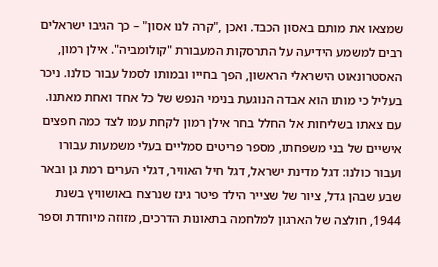שמצאו את מותם באסון הכבד. ואכן ,"קרה לנו אסון" – כך הגיבו ישראלים רבים למשמע הידיעה על התרסקות המעבורת "קולומביה". אילן רמון, האסטרונאוט הישראלי הראשון, הפך בחייו ובמותו לסמל עבור כולנו. ניכר בעליל כי מותו הוא אבדה הנוגעת בנימי הנפש של כל אחד ואחת מאתנו. עם צאתו בשליחות אל החלל בחר אילן רמון לקחת עמו לצד כמה חפצים אישיים של בני משפחתו, מספר פריטים סמליים בעלי משמעות עבורו ועבור כולנו: דגל מדינת ישראל, דגל חיל האוויר, דגלי הערים רמת גן ובאר שבע שבהן גדל, ציור של שצייר הילד פיטר גינז שנרצח באושוויץ בשנת 1944, חולצה של הארגון למלחמה בתאונות הדרכים, מזוזה מיוחדת וספר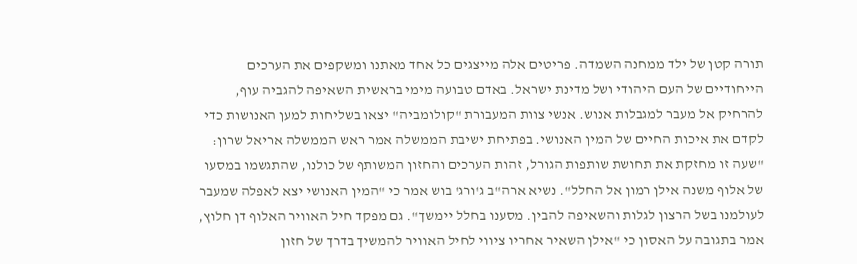תורה קטן של ילד ממחנה השמדה. פריטים אלה מייצגים כל אחד מאתנו ומשקפים את הערכים הייחודיים של העם היהודי ושל מדינת ישראל. באדם טבועה מימי בראשית השאיפה להגביה עוף, להרחיק אל מעבר למגבלות אנוש. אנשי צוות המעבורת "קולומביה" יצאו בשליחות למען האנושות כדי לקדם את איכות החיים של המין האנושי. בפתיחת ישיבת הממשלה אמר ראש הממשלה אריאל שרון: "שעה זו מחזקת את תחושת שותפות הגורל, זהות הערכים והחזון המשותף של כולנו, שהתגשמו במסעו של אלוף משנה אילן רמון אל החלל". נשיא ארה"ב ג'ורג' בוש אמר כי "המין האנושי יצא לאפלה שמעבר לעולמנו בשל הרצון לגלות והשאיפה להבין. מסענו בחלל יימשך". גם מפקד חיל האוויר האלוף דן חלוץ, אמר בתגובה על האסון כי "אילן השאיר אחריו ציווי לחיל האוויר להמשיך בדרך של חזון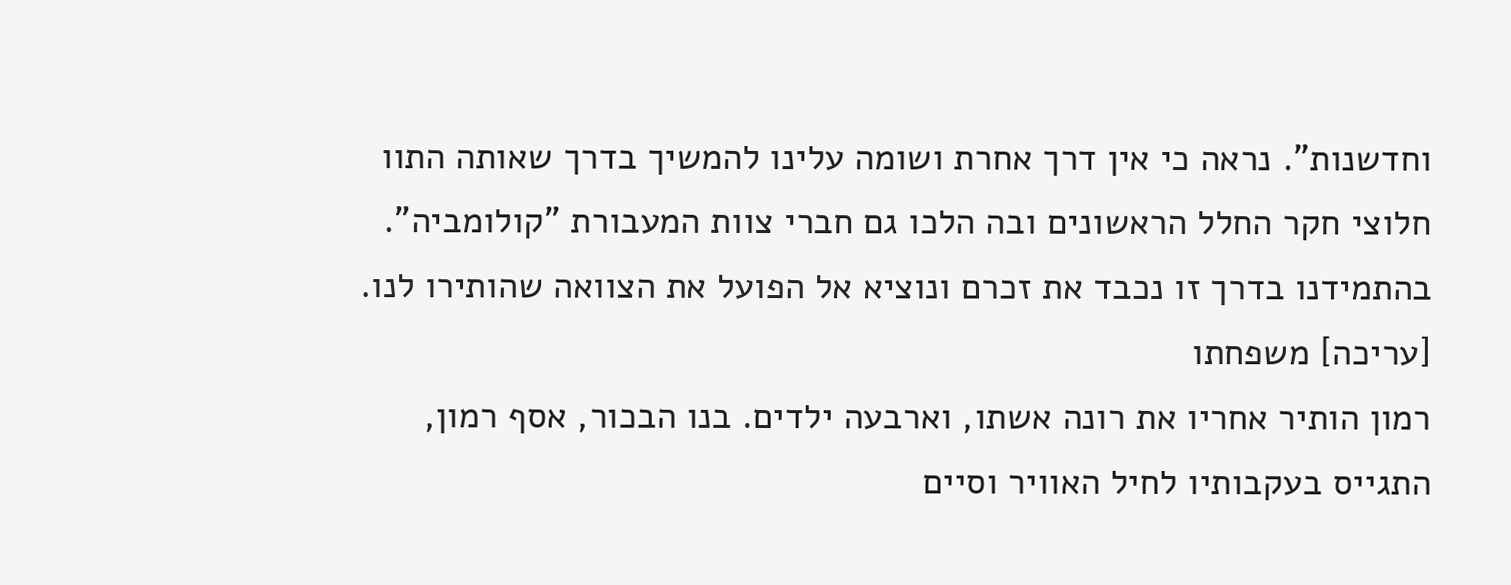וחדשנות". נראה כי אין דרך אחרת ושומה עלינו להמשיך בדרך שאותה התוו חלוצי חקר החלל הראשונים ובה הלכו גם חברי צוות המעבורת "קולומביה". בהתמידנו בדרך זו נכבד את זכרם ונוציא אל הפועל את הצוואה שהותירו לנו.
[עריכה] משפחתו
רמון הותיר אחריו את רונה אשתו, וארבעה ילדים. בנו הבכור, אסף רמון, התגייס בעקבותיו לחיל האוויר וסיים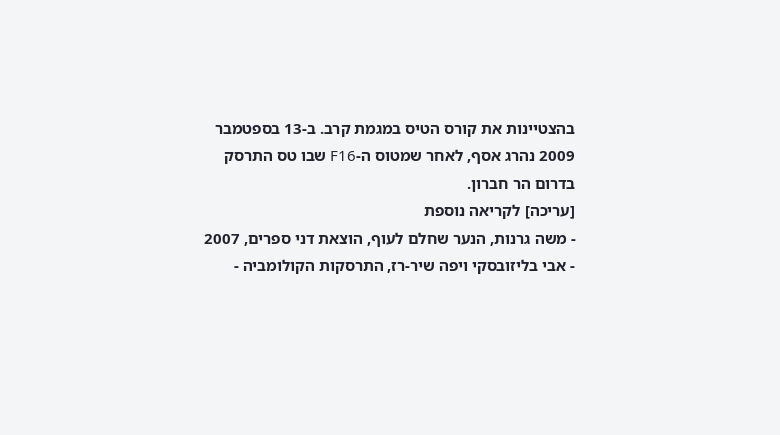בהצטיינות את קורס הטיס במגמת קרב. ב-13 בספטמבר 2009 נהרג אסף, לאחר שמטוס ה-F16 שבו טס התרסק בדרום הר חברון.
[עריכה] לקריאה נוספת
- משה גרנות, הנער שחלם לעוף, הוצאת דני ספרים, 2007
- אבי בליזובסקי ויפה שיר-רז, התרסקות הקולומביה -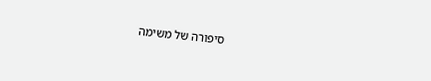סיפורה של משימה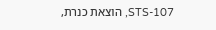STS-107, הוצאת כנרת,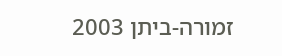זמורה-ביתן 2003